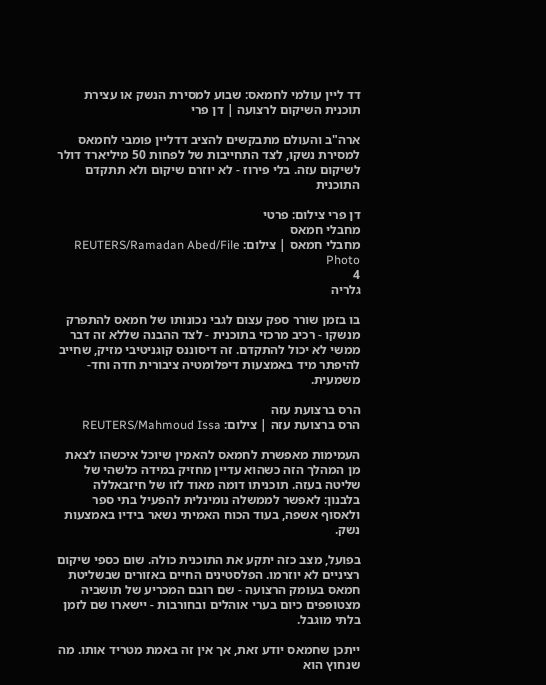דד ליין עולמי לחמאס: שבוע למסירת הנשק או עצירת תוכנית השיקום לרצועה | דן פרי

ארה"ב והעולם מתבקשים להציב דדליין פומבי לחמאס למסירת נשקו, לצד התחייבות של לפחות 50 מיליארד דולר לשיקום עזה. בלי פירוז - לא יוזרם שיקום ולא תתקדם התוכנית

דן פרי צילום: פרטי
מחבלי חמאס
מחבלי חמאס | צילום: REUTERS/Ramadan Abed/File Photo
4
גלריה

בו בזמן שורר ספק עצום לגבי נכונותו של חמאס להתפרק מנשקו - רכיב מרכזי בתוכנית - לצד ההבנה שללא זה דבר ממשי לא יכול להתקדם. זה דיסוננס קוגניטיבי מזיק, שחייב להיפתר מיד באמצעות דיפלומטיה ציבורית חדה וחד-משמעית.

הרס ברצועת עזה
הרס ברצועת עזה | צילום: REUTERS/Mahmoud Issa

העמימות מאפשרת לחמאס להאמין שיוכל איכשהו לצאת מן המהלך הזה כשהוא עדיין מחזיק במידה כלשהי של שליטה בעזה. תוכניתו דומה מאוד לזו של חיזבאללה בלבנון: לאפשר לממשלה נומינלית להפעיל בתי ספר ולאסוף אשפה, בעוד הכוח האמיתי נשאר בידיו באמצעות נשק.

בפועל, מצב כזה יתקע את התוכנית כולה. שום כספי שיקום רציניים לא יוזרמו. הפלסטינים החיים באזורים שבשליטת חמאס בעומק הרצועה - שם רובם המכריע של תושביה מצטופפים כיום בערי אוהלים ובחורבות - יישארו שם לזמן בלתי מוגבל.

ייתכן שחמאס יודע זאת, אך אין זה באמת מטריד אותו. מה שנחוץ הוא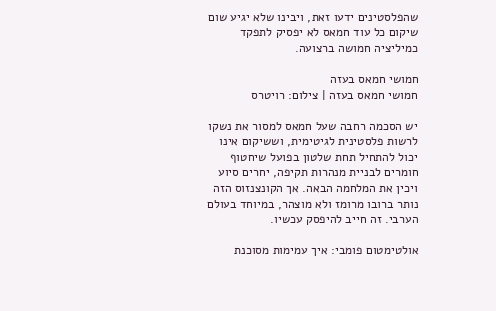שהפלסטינים ידעו זאת, ויבינו שלא יגיע שום שיקום כל עוד חמאס לא יפסיק לתפקד כמיליציה חמושה ברצועה.

חמושי חמאס בעזה
חמושי חמאס בעזה | צילום: רויטרס

יש הסכמה רחבה שעל חמאס למסור את נשקו לרשות פלסטינית לגיטימית, וששיקום אינו יכול להתחיל תחת שלטון בפועל שיחטוף חומרים לבניית מנהרות תקיפה, יחרים סיוע ויכין את המלחמה הבאה. אך הקונצנזוס הזה נותר ברובו מרומז ולא מוצהר, במיוחד בעולם הערבי. זה חייב להיפסק עכשיו.

אולטימטום פומבי: איך עמימות מסוכנת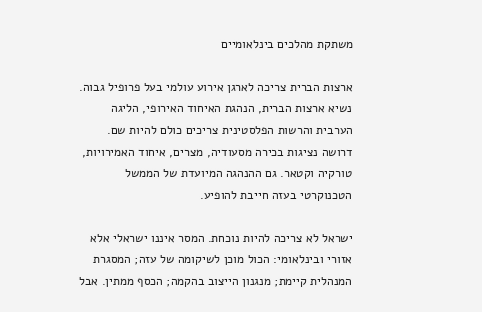משתקת מהלכים בינלאומיים

ארצות הברית צריכה לארגן אירוע עולמי בעל פרופיל גבוה. נשיא ארצות הברית, הנהגת האיחוד האירופי, הליגה הערבית והרשות הפלסטינית צריכים כולם להיות שם. דרושה נציגות בכירה מסעודיה, מצרים, איחוד האמירויות, טורקיה וקטאר. גם ההנהגה המיועדת של הממשל הטכנוקרטי בעזה חייבת להופיע.

ישראל לא צריכה להיות נוכחת. המסר איננו ישראלי אלא אזורי ובינלאומי: הכול מוכן לשיקומה של עזה; המסגרת המנהלית קיימת; מנגנון הייצוב בהקמה; הכסף ממתין. אבל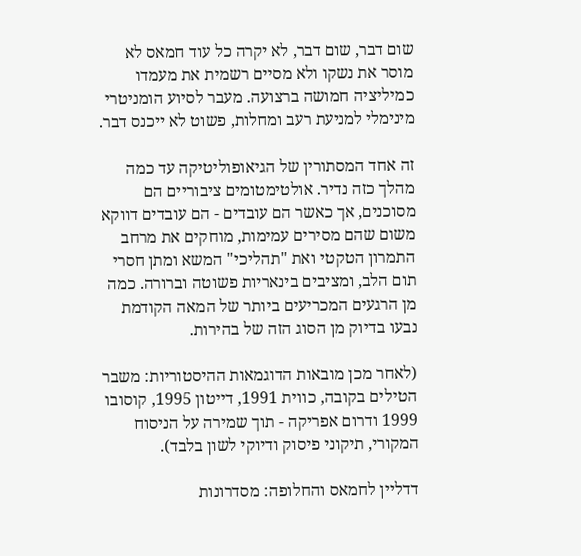שום דבר, שום דבר, לא יקרה כל עוד חמאס לא מוסר את נשקו ולא מסיים רשמית את מעמדו כמיליציה חמושה ברצועה. מעבר לסיוע הומניטרי מינימלי למניעת רעב ומחלות, פשוט לא ייכנס דבר.

זה אחד המסתורין של הגיאופוליטיקה עד כמה מהלך כזה נדיר. אולטימטומים ציבוריים הם מסוכנים, אך כאשר הם עובדים - הם עובדים דווקא משום שהם מסירים עמימות, מוחקים את מרחב התמרון הטקטי ואת "תהליכי" המשא ומתן חסרי תום הלב, ומציבים בינאריות פשוטה וברורה. כמה מן הרגעים המכריעים ביותר של המאה הקודמת נבעו בדיוק מן הסוג הזה של בהירות.

(לאחר מכן מובאות הדוגמאות ההיסטוריות: משבר הטילים בקובה, כווית 1991, דייטון 1995, קוסובו 1999 ודרום אפריקה - תוך שמירה על הניסוח המקורי, תיקוני פיסוק ודיוקי לשון בלבד).

דדליין לחמאס והחלופה: מסדרונות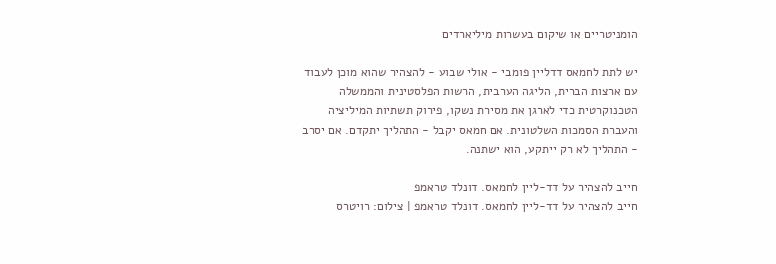הומניטריים או שיקום בעשרות מיליארדים

יש לתת לחמאס דדליין פומבי - אולי שבוע - להצהיר שהוא מוכן לעבוד עם ארצות הברית, הליגה הערבית, הרשות הפלסטינית והממשלה הטכנוקרטית כדי לארגן את מסירת נשקו, פירוק תשתיות המיליציה והעברת הסמכות השלטונית. אם חמאס יקבל - התהליך יתקדם. אם יסרב - התהליך לא רק ייתקע, הוא ישתנה.

חייב להצהיר על דד-ליין לחמאס. דונלד טראמפ
חייב להצהיר על דד-ליין לחמאס. דונלד טראמפ | צילום: רויטרס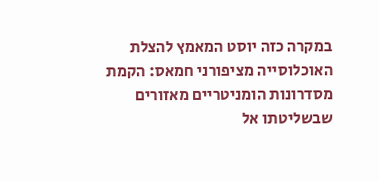במקרה כזה יוסט המאמץ להצלת האוכלוסייה מציפורני חמאס: הקמת מסדרונות הומניטריים מאזורים שבשליטתו אל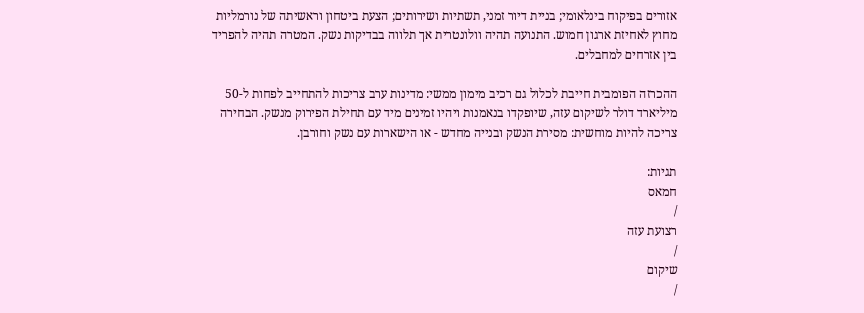אזורים בפיקוח בינלאומי; בניית דיור זמני, תשתיות ושירותים; הצעת ביטחון וראשיתה של נורמליות מחוץ לאחיזת ארגון חמוש. התנועה תהיה וולונטרית אך תלווה בבדיקות נשק. המטרה תהיה להפריד בין אזרחים למחבלים.

ההכרזה הפומבית חייבת לכלול גם רכיב מימון ממשי: מדינות ערב צריכות להתחייב לפחות ל-50 מיליארד דולר לשיקום עזה, שיופקדו בנאמנות ויהיו זמינים מיד עם תחילת הפירוק מנשק. הבחירה צריכה להיות מוחשית: מסירת הנשק ובנייה מחדש - או הישארות עם נשק וחורבן.

תגיות:
חמאס
/
רצועת עזה
/
שיקום
/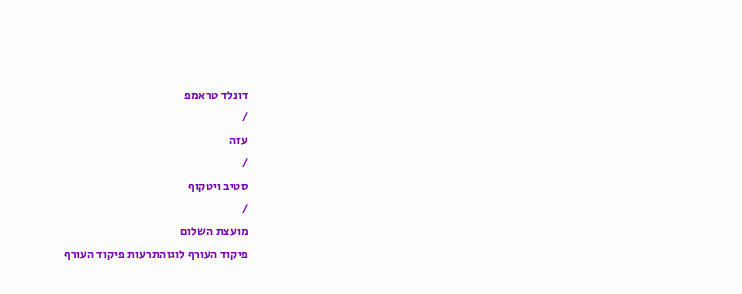דונלד טראמפ
/
עזה
/
סטיב ויטקוף
/
מועצת השלום
פיקוד העורף לוגוהתרעות פיקוד העורף